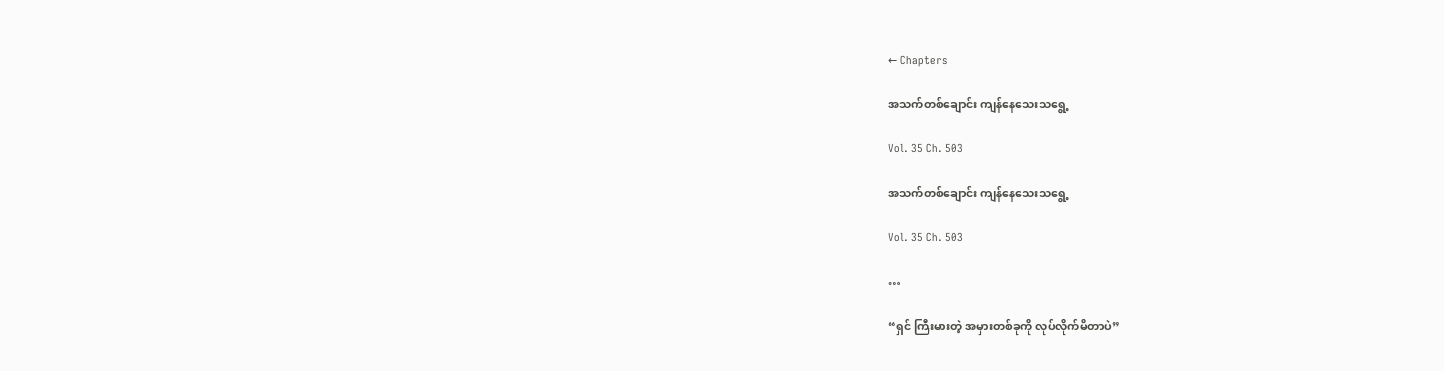← Chapters

အသက်တစ်ချောင်း ကျန်နေသေးသရွေ့

Vol. 35 Ch. 503

အသက်တစ်ချောင်း ကျန်နေသေးသရွေ့

Vol. 35 Ch. 503

…

“ရှင် ကြီးမားတဲ့ အမှားတစ်ခုကို လုပ်လိုက်မိတာပဲ”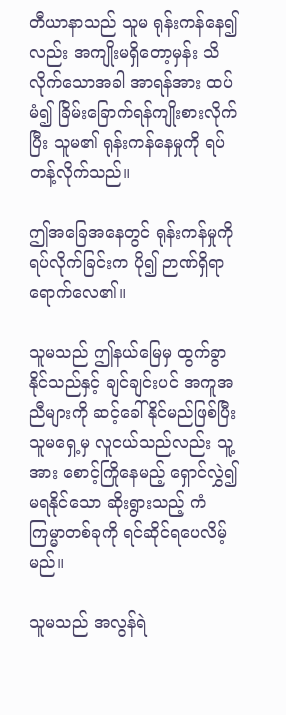တီယာနာသည် သူမ ရုန်းကန်နေ၍လည်း အကျိုးမရှိတော့မှန်း သိလိုက်သောအခါ အာရန်အား ထပ်မံ၍ ခြိမ်းခြောက်ရန်ကျိုးစားလိုက်ပြီး သူမ၏ ရုန်းကန်နေမှုကို ရပ်တန့်လိုက်သည်။

ဤအခြေအနေတွင် ရုန်းကန်မှုကို ရပ်လိုက်ခြင်းက ပို၍ ဉာဏ်ရှိရာရောက်လေ၏။

သူမသည် ဤနယ်မြေမှ ထွက်ခွာနိုင်သည်နှင့် ချင်ချင်းပင် အကူအညီများကို ဆင့်ခေါ်နိုင်မည်ဖြစ်ပြီး သူမရှေ့မှ လူငယ်သည်လည်း သူ့အား စောင့်ကြိုနေမည့် ရှောင်လွှဲ၍မရနိုင်သော ဆိုးရွားသည့် ကံကြမ္မာတစ်ခုကို ရင်ဆိုင်ရပေလိမ့်မည်။

သူမသည် အလွန်ရဲ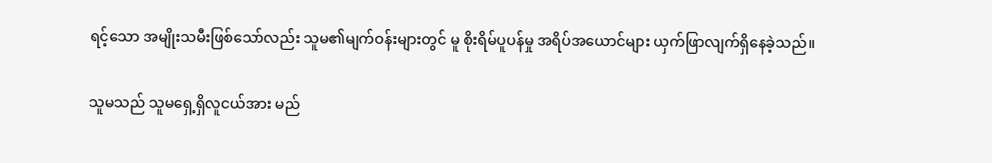ရင့်သော အမျိုးသမီးဖြစ်သော်လည်း သူမ၏မျက်ဝန်းများတွင် မူ စိုးရိမ်ပူပန်မှု အရိပ်အယောင်များ ယှက်ဖြာလျက်ရှိနေခဲ့သည်။

သူမသည် သူမရှေ့ရှိလူငယ်အား မည်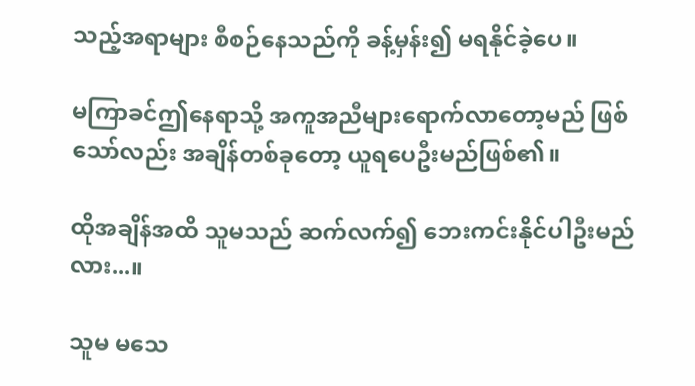သည့်အရာများ စီစဉ်နေသည်ကို ခန့်မှန်း၍ မရနိုင်ခဲ့ပေ။

မကြာခင်ဤနေရာသို့ အကူအညီများရောက်လာတော့မည် ဖြစ်သော်လည်း အချိန်တစ်ခုတော့ ယူရပေဦးမည်ဖြစ်၏။

ထိုအချိန်အထိ သူမသည် ဆက်လက်၍ ဘေးကင်းနိုင်ပါဦးမည်လား...။

သူမ မသေ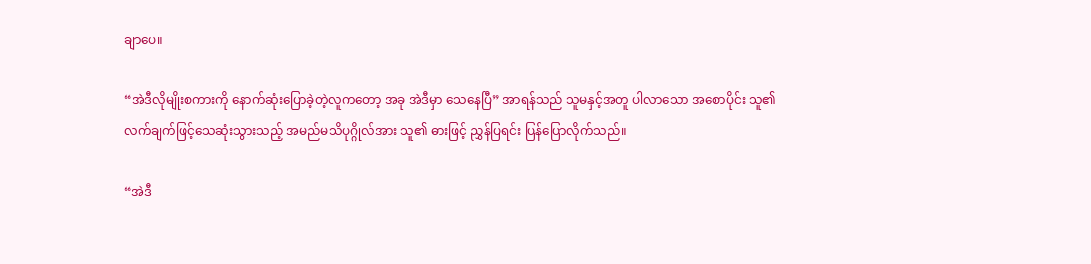ချာပေ။

“အဲဒီလိုမျိုးစကားကို နောက်ဆုံးပြောခဲ့တဲ့လူကတော့ အခု အဲဒီမှာ သေနေပြီ” အာရန်သည် သူမနှင့်အတူ ပါလာသော အစောပိုင်း သူ၏လက်ချက်ဖြင့်သေဆုံးသွားသည့် အမည်မသိပုဂ္ဂိုလ်အား သူ၏ ဓားဖြင့် ညွှန်ပြရင်း ပြန်ပြောလိုက်သည်။

“အဲဒီ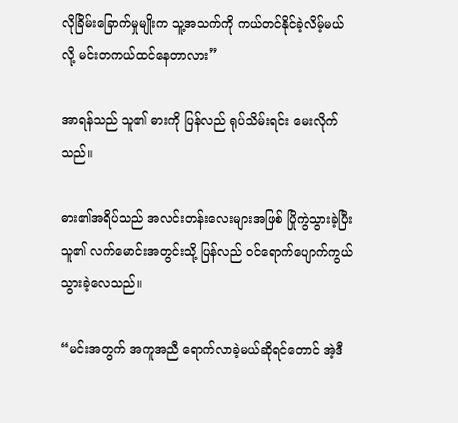လိုခြိမ်းခြောက်မှုမျိုးက သူ့အသက်ကို ကယ်တင်နိုင်ခဲ့လိမ့်မယ်လို့ မင်းတကယ်ထင်နေတာလား”

အာရန်သည် သူ၏ ဓားကို ပြန်လည် ရုပ်သိမ်းရင်း မေးလိုက်သည်။

ဓား၏အရိပ်သည် အလင်းတန်းလေးများအဖြစ် ပြိုကွဲသွားခဲ့ပြီး သူ၏ လက်မောင်းအတွင်းသို့ ပြန်လည် ဝင်ရောက်ပျောက်ကွယ်သွားခဲ့လေသည်။

“မင်းအတွက် အကူအညီ ရောက်လာခဲ့မယ်ဆိုရင်တောင် အဲ့ဒီ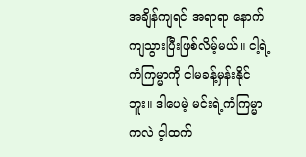အချိန်ကျရင် အရာရာ နောက်ကျသွားပြီးဖြစ်လိမ့်မယ်။ ငါ့ရဲ့ ကံကြမ္မာကို ငါမခန့်မှန်းနိုင်ဘူး။ ဒါပေမဲ့ မင်းရဲ့ကံကြမ္မာကလဲ င့ါထက်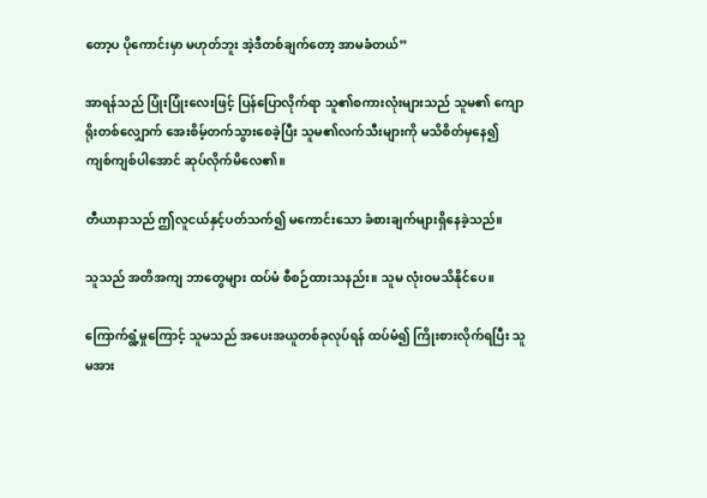တော့ပ ပိုကောင်းမှာ မဟုတ်ဘူး အဲ့ဒီတစ်ချက်တော့ အာမခံတယ်”

အာရန်သည် ပြုံးပြုံးလေးဖြင့် ပြန်ပြောလိုက်ရာ သူ၏စကားလုံးများသည် သူမ၏ ကျောရိုးတစ်လျှောက် အေးစိမ့်တက်သွားစေခဲ့ပြီး သူမ၏လက်သီးများကို မသိစိတ်မှနေ၍ ကျစ်ကျစ်ပါအောင် ဆုပ်လိုက်မိလေ၏။

တီယာနာသည် ဤလူငယ်နှင့်ပတ်သက်၍ မကောင်းသော ခံစားချက်များရှိနေခဲ့သည်။

သူသည် အတိအကျ ဘာတွေများ ထပ်မံ စီစဉ်ထားသနည်း။ သူမ လုံးဝမသိနိုင်ပေ။

ကြောက်ရွံ့မှုကြောင့် သူမသည် အပေးအယူတစ်ခုလုပ်ရန် ထပ်မံ၍ ကြိုးစားလိုက်ရပြီး သူမအား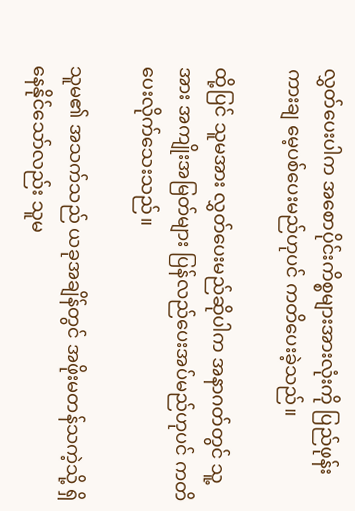လွှတ်ပေးပါက အစောပိုင်းကိစ္စများအားလုံးကို ပြည်ဖုန်းကားချ မေ့ပစ်ပေးမည်ဟုပင် ကတိပေးခဲ့သည်။

ထို့ပြင် သူမအား လွှတ်ပေးမည်ဆိုပါက အနာဂတ်တွင် သူ့အား အကျိုးအမြတ်များ ပြန်လည်ပေးအပ်မည်ဟုပင် ကတိပေးလိုက်သေးသည်။

သူမ၏ အသက်သည် ယခုအချိန်တွင် အဖိုးမတန်သကဲ့သို့ ရှိနေနိုင်သော်လည်း သူမ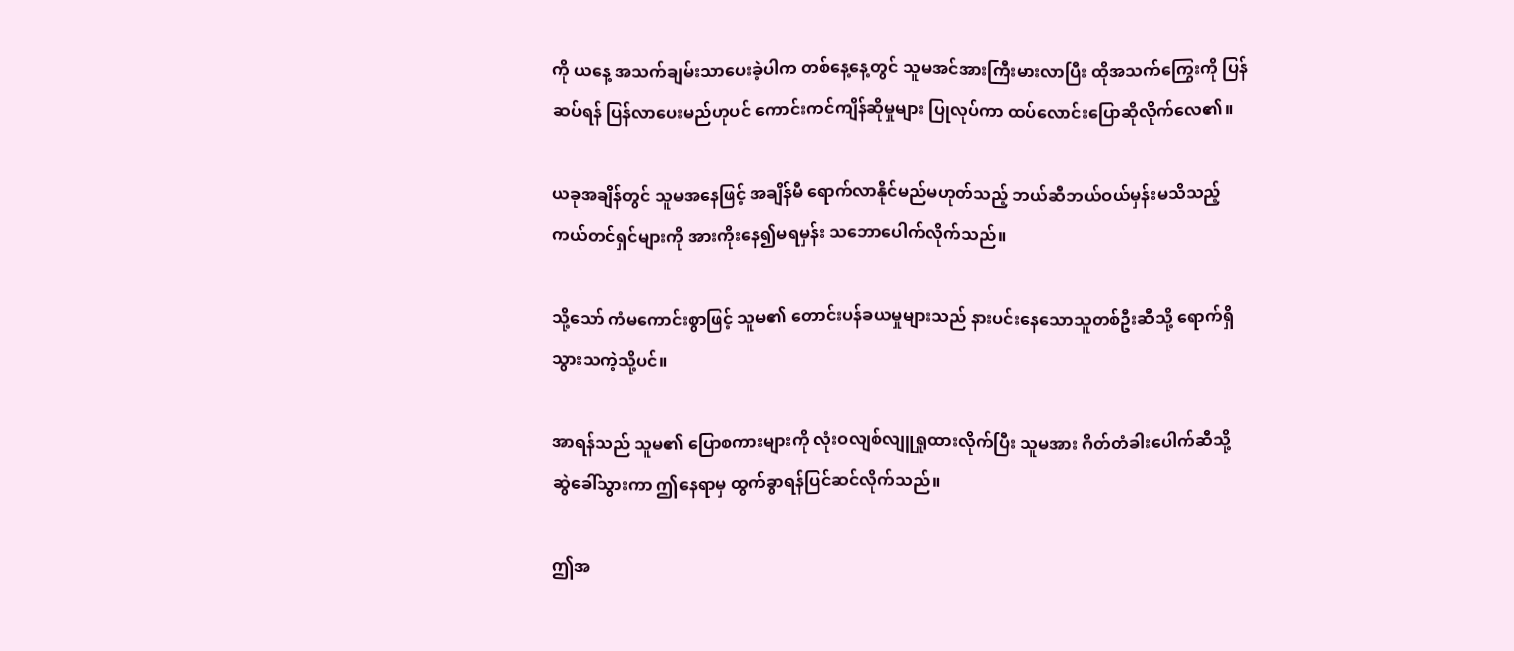ကို ယနေ့ အသက်ချမ်းသာပေးခဲ့ပါက တစ်နေ့နေ့တွင် သူမအင်အားကြီးမားလာပြီး ထိုအသက်ကြွေးကို ပြန်ဆပ်ရန် ပြန်လာပေးမည်ဟုပင် ကောင်းကင်ကျိန်ဆိုမှုများ ပြုလုပ်ကာ ထပ်လောင်းပြောဆိုလိုက်လေ၏။

ယခုအချိန်တွင် သူမအနေဖြင့် အချိန်မီ ရောက်လာနိုင်မည်မဟုတ်သည့် ဘယ်ဆီဘယ်ဝယ်မှန်းမသိသည့် ကယ်တင်ရှင်များကို အားကိုးနေ၍မရမှန်း သဘောပေါက်လိုက်သည်။

သို့သော် ကံမကောင်းစွာဖြင့် သူမ၏ တောင်းပန်ခယမှုများသည် နားပင်းနေသောသူတစ်ဦးဆီသို့ ရောက်ရှိသွားသကဲ့သို့ပင်။

အာရန်သည် သူမ၏ ပြောစကားများကို လုံးဝလျစ်လျူရှုထားလိုက်ပြီး သူမအား ဂိတ်တံခါးပေါက်ဆီသို့ ဆွဲခေါ်သွားကာ ဤနေရာမှ ထွက်ခွာရန်ပြင်ဆင်လိုက်သည်။

ဤအ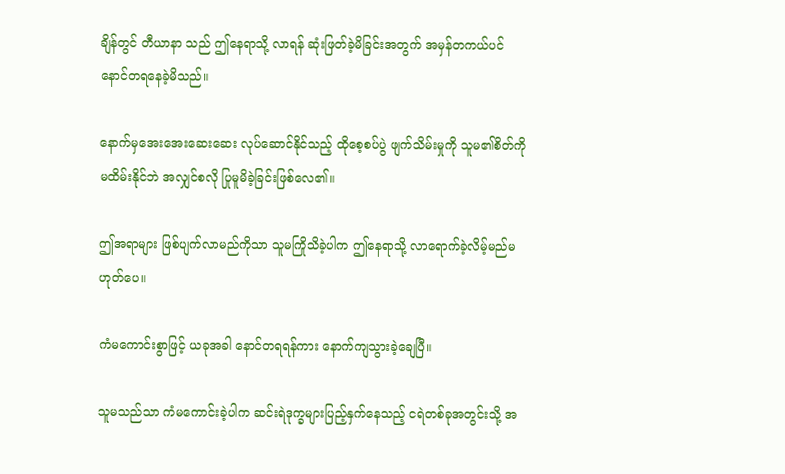ချိန်တွင် တီယာနာ သည် ဤနေရာသို့ လာရန် ဆုံးဖြတ်ခဲ့မိခြင်းအတွက် အမှန်တကယ်ပင် နောင်တရနေခဲ့မိသည်။

နောက်မှအေးအေးဆေးဆေး လုပ်ဆောင်နိုင်သည့် ထိုစေ့စပ်ပွဲ ဖျက်သိမ်းမှုကို သူမ၏စိတ်ကို မထိမ်းနိုင်ဘဲ အလျှင်စလို ပြုမူမိခဲ့ခြင်းဖြစ်လေ၏။

ဤအရာများ ဖြစ်ပျက်လာမည်ကိုသာ သူမကြိုသိခဲ့ပါက ဤနေရာသို့ လာရောက်ခဲ့လိမ့်မည်မဟုတ်ပေ။

ကံမကောင်းစွာဖြင့် ယခုအခါ နောင်တရရန်ကား နောက်ကျသွားခဲ့ချေပြီ။

သူမသည်သာ ကံမကောင်းခဲ့ပါက ဆင်းရဲဒုက္ခများပြည့်နှက်နေသည့် ငရဲတစ်ခုအတွင်းသို့ အ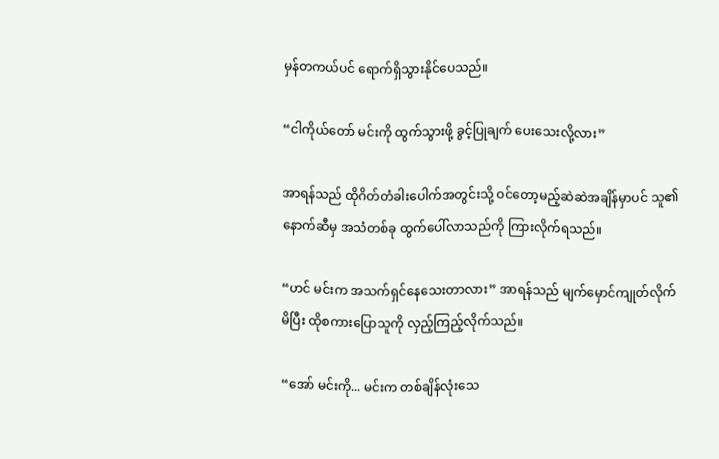မှန်တကယ်ပင် ရောက်ရှိသွားနိုင်ပေသည်။

“ငါကိုယ်တော် မင်းကို ထွက်သွားဖို့ ခွင့်ပြုချက် ပေးသေးလို့လား”

အာရန်သည် ထိုဂိတ်တံခါးပေါက်အတွင်းသို့ ဝင်တော့မည့်ဆဲဆဲအချိန်မှာပင် သူ၏ နောက်ဆီမှ အသံတစ်ခု ထွက်ပေါ်လာသည်ကို ကြားလိုက်ရသည်။

“ဟင် မင်းက အသက်ရှင်နေသေးတာလား” အာရန်သည် မျက်မှောင်ကျုတ်လိုက်မိပြီး ထိုစကားပြောသူကို လှည့်ကြည့်လိုက်သည်။

“အော် မင်းကို... မင်းက တစ်ချိန်လုံးသေ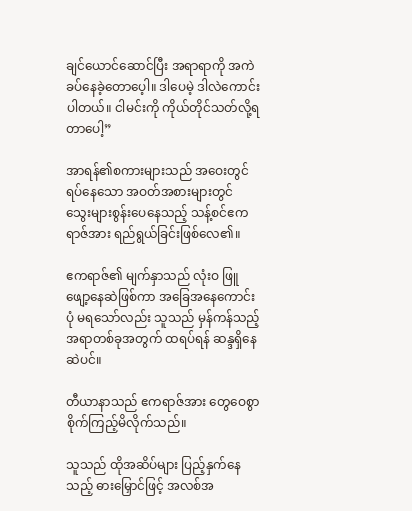ချင်ယောင်ဆောင်ပြီး အရာရာကို အကဲခပ်နေခဲ့တောပေ့ါ။ ဒါပေမဲ့ ဒါလဲကောင်းပါတယ်။ ငါမင်းကို ကိုယ်တိုင်သတ်လို့ရတာပေါ့”

အာရန်၏စကားများသည် အဝေးတွင် ရပ်နေသော အဝတ်အစားများတွင် သွေးများစွန်းပေနေသည့် သန့်စင်ဧကရာဇ်အား ရည်ရွယ်ခြင်းဖြစ်လေ၏။

ဧကရာဇ်၏ မျက်နှာသည် လုံးဝ ဖြူဖျော့နေဆဲဖြစ်ကာ အခြေအနေကောင်းပုံ မရသော်လည်း သူသည် မှန်ကန်သည့်အရာတစ်ခုအတွက် ထရပ်ရန် ဆန္ဒရှိနေဆဲပင်။

တီယာနာသည် ဧကရာဇ်အား တွေဝေစွာ စိုက်ကြည့်မိလိုက်သည်။

သူသည် ထိုအဆိပ်များ ပြည့်နှက်နေသည့် ဓားမြှောင်ဖြင့် အလစ်အ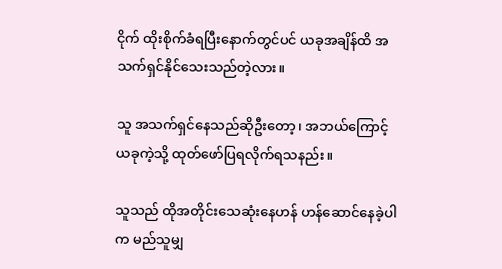ငိုက် ထိုးစိုက်ခံရပြီးနောက်တွင်ပင် ယခုအချိန်ထိ အသက်ရှင်နိုင်သေးသည်တဲ့လား။

သူ အသက်ရှင်နေသည်ဆိုဦးတော့၊ အဘယ်ကြောင့် ယခုကဲ့သို့ ထုတ်ဖော်ပြရလိုက်ရသနည်း။

သူသည် ထိုအတိုင်းသေဆုံးနေဟန် ဟန်ဆောင်နေခဲ့ပါက မည်သူမျှ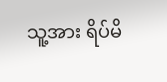သူ့အား ရိပ်မိ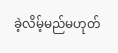ခဲ့လိမ့်မည်မဟုတ်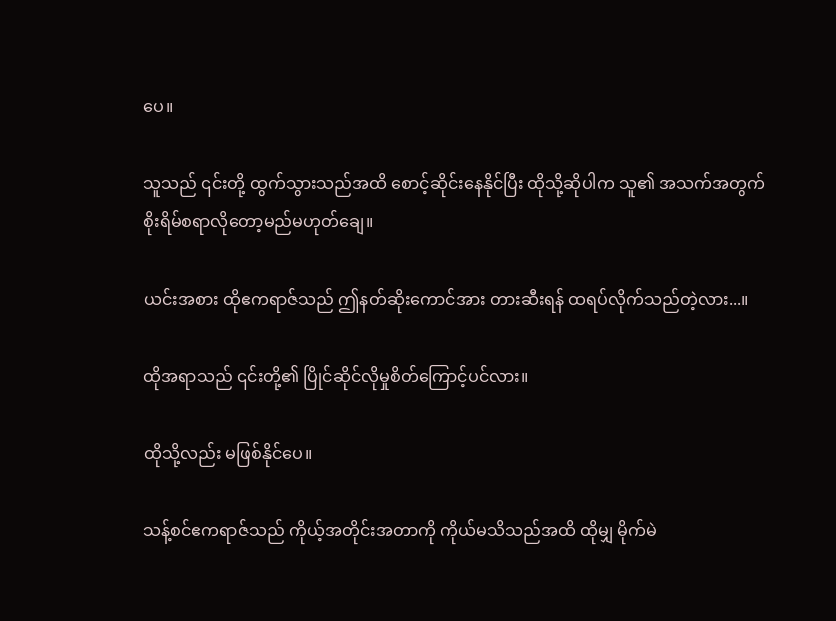ပေ။

သူသည် ၎င်းတို့ ထွက်သွားသည်အထိ စောင့်ဆိုင်းနေနိုင်ပြီး ထိုသို့ဆိုပါက သူ၏ အသက်အတွက် စိုးရိမ်စရာလိုတော့မည်မဟုတ်ချေ။

ယင်းအစား ထိုဧကရာဇ်သည် ဤနတ်ဆိုးကောင်အား တားဆီးရန် ထရပ်လိုက်သည်တဲ့လား...။

ထိုအရာသည် ၎င်းတို့၏ ပြိုင်ဆိုင်လိုမှုစိတ်ကြောင့်ပင်လား။

ထိုသို့လည်း မဖြစ်နိုင်ပေ။

သန့်စင်ဧကရာဇ်သည် ကိုယ့်အတိုင်းအတာကို ကိုယ်မသိသည်အထိ ထိုမျှ မိုက်မဲ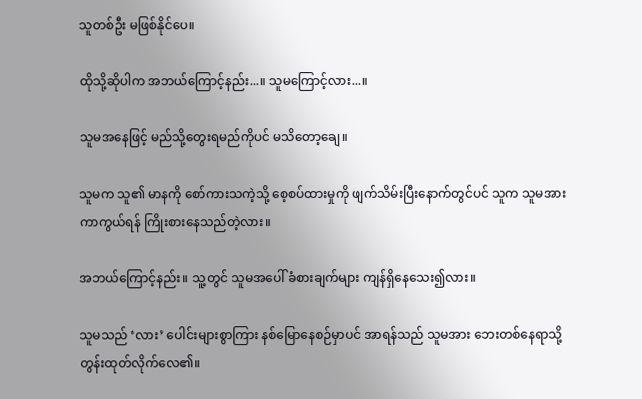သူတစ်ဦး မဖြစ်နိုင်ပေ။

ထိုသို့ဆိုပါက အဘယ်ကြောင့်နည်း...။ သူမကြောင့်လား...။

သူမအနေဖြင့် မည်သို့တွေးရမည်ကိုပင် မသိတော့ချေ။

သူမက သူ၏ မာနကို စော်ကားသကဲ့သို့ စေ့စပ်ထားမှုကို ဖျက်သိမ်းပြီးနောက်တွင်ပင် သူက သူမအား ကာကွယ်ရန် ကြိုးစားနေသည်တဲ့လား။

အဘယ်ကြောင့်နည်း။ သူ့တွင် သူမအပေါ် ခံစားချက်များ ကျန်ရှိနေသေး၍လား။

သူမသည် ‘လား’ ပေါင်းများစွာကြား နစ်မြောနေစဉ်မှာပင် အာရန်သည် သူမအား ဘေးတစ်နေရာသို့ တွန်းထုတ်လိုက်လေ၏။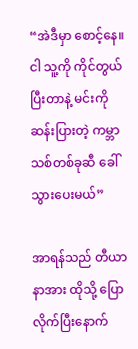“အဲဒီမှာ စောင့်နေ။ ငါ သူ့ကို ကိုင်တွယ်ပြီးတာနဲ့ မင်းကို ဆန်းပြားတဲ့ ကမ္ဘာသစ်တစ်ခုဆီ ခေါ်သွားပေးမယ်”

အာရန်သည် တီယာနာအား ထိုသို့ ပြောလိုက်ပြီးနောက်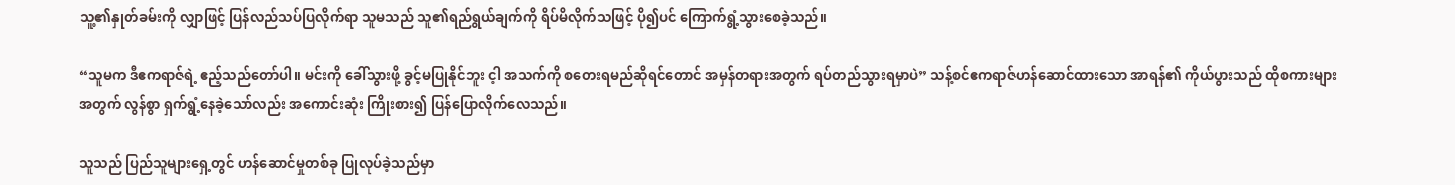သူ့၏နှုတ်ခမ်းကို လျှာဖြင့် ပြန်လည်သပ်ပြလိုက်ရာ သူမသည် သူ၏ရည်ရွယ်ချက်ကို ရိပ်မိလိုက်သဖြင့် ပို၍ပင် ကြောက်ရွံ့သွားစေခဲ့သည်။

“သူမက ဒီဧကရာဇ်ရဲ့ ဧည့်သည်တော်ပါ။ မင်းကို ခေါ်သွားဖို့ ခွင့်မပြုနိုင်ဘူး င့ါ အသက်ကို စတေးရမည်ဆိုရင်တောင် အမှန်တရားအတွက် ရပ်တည်သွားရမှာပဲ” သန့်စင်ဧကရာဇ်ဟန်ဆောင်ထားသော အာရန်၏ ကိုယ်ပွားသည် ထိုစကားများအတွက် လွန်စွာ ရှက်ရွံ့နေခဲ့သော်လည်း အကောင်းဆုံး ကြိုးစား၍ ပြန်ပြောလိုက်လေသည်။

သူသည် ပြည်သူများရှေ့တွင် ဟန်ဆောင်မှုတစ်ခု ပြုလုပ်ခဲ့သည်မှာ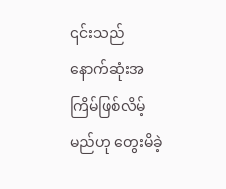၎င်းသည် နောက်ဆုံးအကြိမ်ဖြစ်လိမ့်မည်ဟု တွေးမိခဲ့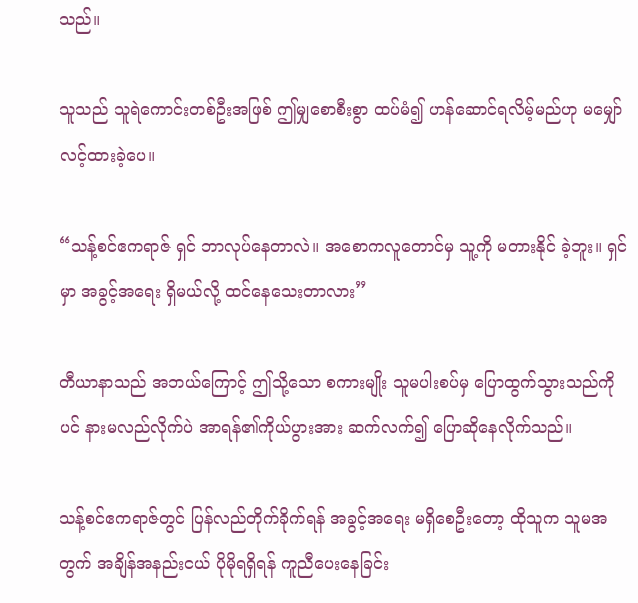သည်။

သူသည် သူရဲကောင်းတစ်ဦးအဖြစ် ဤမျှစောစီးစွာ ထပ်မံ၍ ဟန်ဆောင်ရလိမ့်မည်ဟု မမျှော်လင့်ထားခဲ့ပေ။

“သန့်စင်ဧကရာဇ် ရှင် ဘာလုပ်နေတာလဲ။ အစောကလူတောင်မှ သူ့ကို မတားနိုင် ခဲ့ဘူး။ ရှင်မှာ အခွင့်အရေး ရှိမယ်လို့ ထင်နေသေးတာလား”

တီယာနာသည် အဘယ်ကြောင့် ဤသို့သော စကားမျိုး သူမပါးစပ်မှ ပြောထွက်သွားသည်ကိုပင် နားမလည်လိုက်ပဲ အာရန်၏ကိုယ်ပွားအား ဆက်လက်၍ ပြောဆိုနေလိုက်သည်။

သန့်စင်ဧကရာဇ်တွင် ပြန်လည်တိုက်ခိုက်ရန် အခွင့်အရေး မရှိစေဦးတော့ ထိုသူက သူမအတွက် အချိန်အနည်းငယ် ပိုမိုရရှိရန် ကူညီပေးနေခြင်း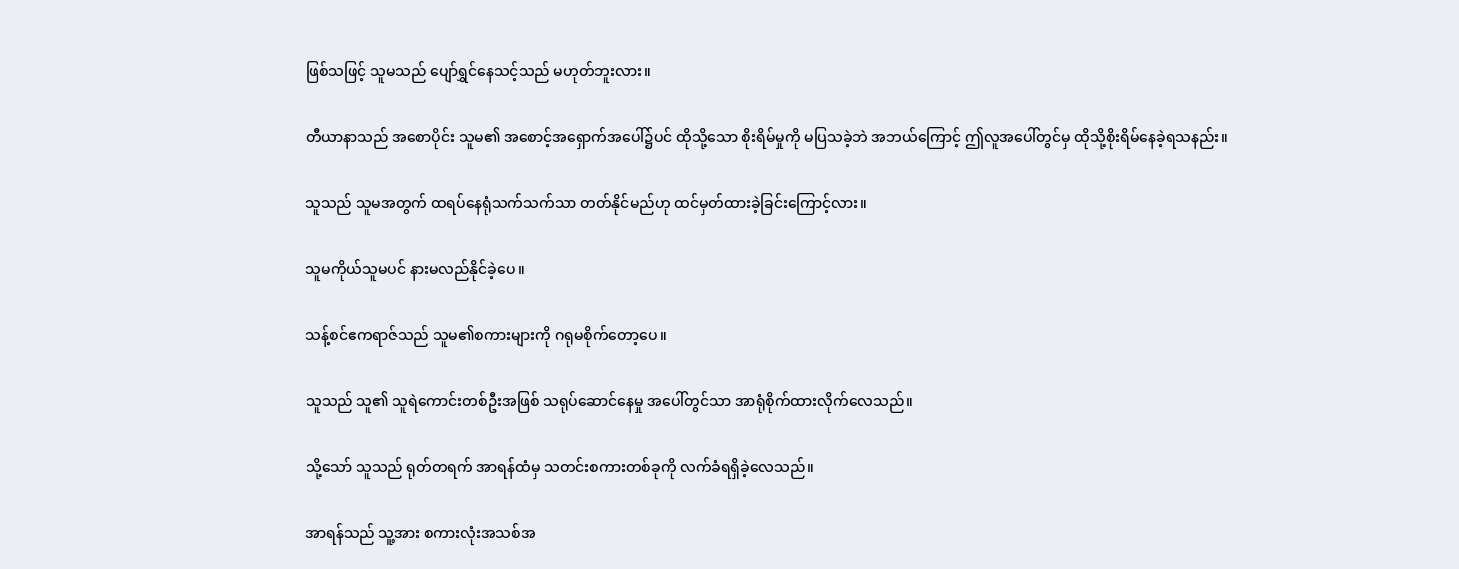ဖြစ်သဖြင့် သူမသည် ပျော်ရွှင်နေသင့်သည် မဟုတ်ဘူးလား။

တီယာနာသည် အစောပိုင်း သူမ၏ အစောင့်အရှောက်အပေါ်၌ပင် ထိုသို့သော စိုးရိမ်မှုကို မပြသခဲ့ဘဲ အဘယ်ကြောင့် ဤလူအပေါ်တွင်မှ ထိုသို့စိုးရိမ်နေခဲ့ရသနည်း။

သူသည် သူမအတွက် ထရပ်နေရုံသက်သက်သာ တတ်နိုင်မည်ဟု ထင်မှတ်ထားခဲ့ခြင်းကြောင့်လား။

သူမကိုယ်သူမပင် နားမလည်နိုင်ခဲ့ပေ။

သန့်စင်ဧကရာဇ်သည် သူမ၏စကားများကို ဂရုမစိုက်တော့ပေ။

သူသည် သူ၏ သူရဲကောင်းတစ်ဦးအဖြစ် သရုပ်ဆောင်နေမှု အပေါ်တွင်သာ အာရုံစိုက်ထားလိုက်လေသည်။

သို့သော် သူသည် ရုတ်တရက် အာရန်ထံမှ သတင်းစကားတစ်ခုကို လက်ခံရရှိခဲ့လေသည်။

အာရန်သည် သူ့အား စကားလုံးအသစ်အ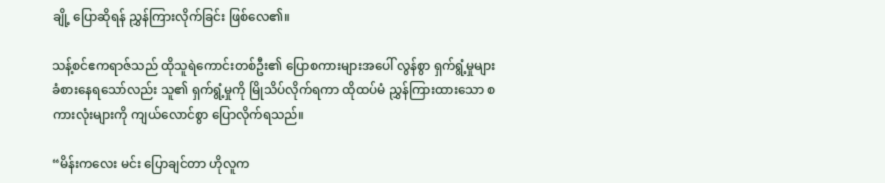ချို့ ပြောဆိုရန် ညွှန်ကြားလိုက်ခြင်း ဖြစ်လေ၏။

သန့်စင်ဧကရာဇ်သည် ထိုသူရဲကောင်းတစ်ဦး၏ ပြောစကားများအပေါ် လွန်စွာ ရှက်ရွံ့မှုများ ခံစားနေရသော်လည်း သူ၏ ရှက်ရွံ့မှုကို မြိုသိပ်လိုက်ရကာ ထိုထပ်မံ ညွှန်ကြားထားသော စကားလုံးများကို ကျယ်လောင်စွာ ပြောလိုက်ရသည်။

“မိန်းကလေး မင်း ပြောချင်တာ ဟိုလူက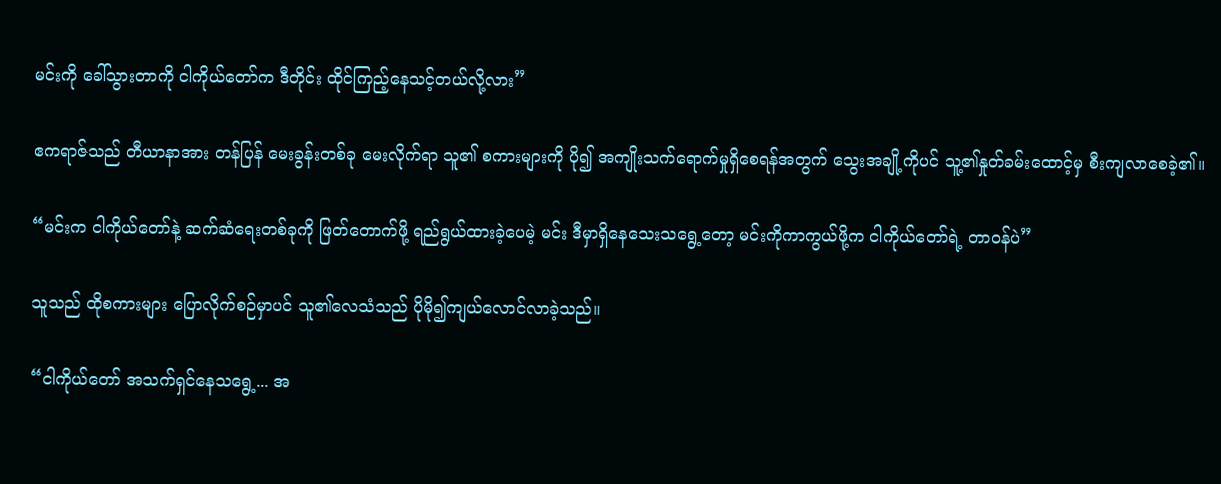မင်းကို ခေါ်သွားတာကို ငါကိုယ်တော်က ဒီတိုင်း ထိုင်ကြည့်နေသင့်တယ်လို့လား”

ဧကရာဇ်သည် တီယာနာအား တန်ပြန် မေးခွန်းတစ်ခု မေးလိုက်ရာ သူ၏ စကားများကို ပို၍ အကျိုးသက်ရောက်မှုရှိစေရန်အတွက် သွေးအချို့ကိုပင် သူ့၏နှုတ်ခမ်းထောင့်မှ စီးကျလာစေခဲ့၏။

“မင်းက ငါကိုယ်တော်နဲ့ ဆက်ဆံရေးတစ်ခုကို ဖြတ်တောက်ဖို့ ရည်ရွယ်ထားခဲ့ပေမဲ့ မင်း ဒီမှာရှိနေသေးသရွေ့တော့ မင်းကိုကာကွယ်ဖို့က ငါကိုယ်တော်ရဲ့ တာဝန်ပဲ”

သူသည် ထိုစကားများ ပြောလိုက်စဉ်မှာပင် သူ၏လေသံသည် ပိုမို၍ကျယ်လောင်လာခဲ့သည်။

“ငါကိုယ်တော် အသက်ရှင်နေသရွေ့... အ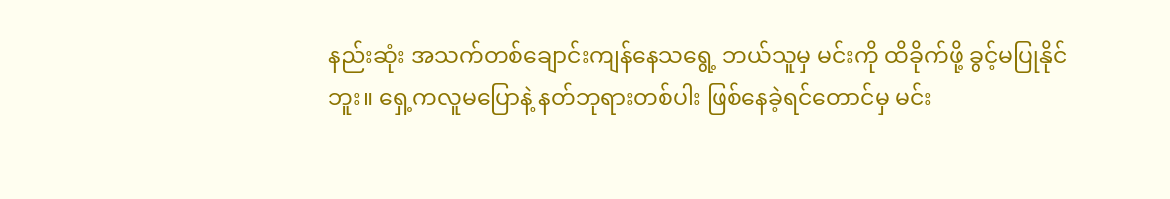နည်းဆုံး အသက်တစ်ချောင်းကျန်နေသရွေ့ ဘယ်သူမှ မင်းကို ထိခိုက်ဖို့ ခွင့်မပြုနိုင်ဘူး။ ရှေ့ကလူမပြောနဲ့ နတ်ဘုရားတစ်ပါး ဖြစ်နေခဲ့ရင်တောင်မှ မင်း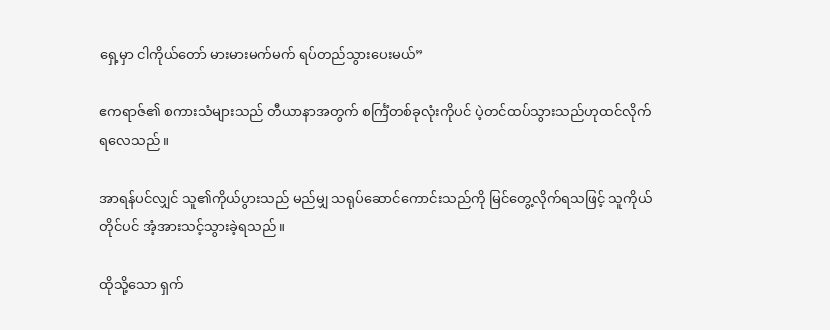ရှေ့မှာ ငါကိုယ်တော် မားမားမက်မက် ရပ်တည်သွားပေးမယ်”

ဧကရာဇ်၏ စကားသံများသည် တီယာနာအတွက် စင်္ကြံတစ်ခုလုံးကိုပင် ပဲ့တင်ထပ်သွားသည်ဟုထင်လိုက်ရလေသည်။

အာရန်ပင်လျှင် သူ၏ကိုယ်ပွားသည် မည်မျှ သရုပ်ဆောင်ကောင်းသည်ကို မြင်တွေ့လိုက်ရသဖြင့် သူကိုယ်တိုင်ပင် အံ့အားသင့်သွားခဲ့ရသည်။

ထိုသို့သော ရှက်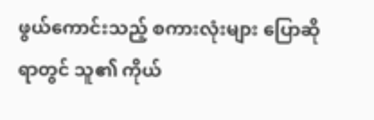ဖွယ်ကောင်းသည့် စကားလုံးများ ပြောဆိုရာတွင် သူ၏ ကိုယ်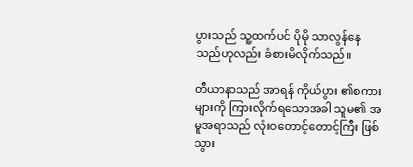ပွားသည် သူ့ထက်ပင် ပိုမို သာလွန်နေသည်ဟုလည်း ခံစားမိလိုက်သည်။

တီယာနာသည် အာရန် ကိုယ်ပွား ၏စကားများကို ကြားလိုက်ရသောအခါ သူမ၏ အမူအရာသည် လုံးဝတောင့်တောင့်ကြီး ဖြစ်သွား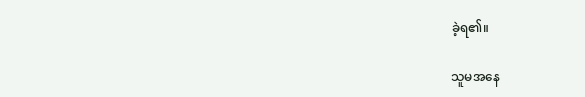ခဲ့ရ၏။

သူမအနေ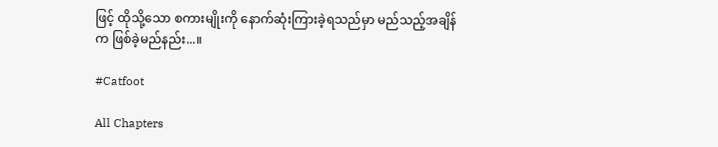ဖြင့် ထိုသို့သော စကားမျိုးကို နောက်ဆုံးကြားခဲ့ရသည်မှာ မည်သည့်အချိန်က ဖြစ်ခဲ့မည်နည်း...။

#Catfoot

All Chapters